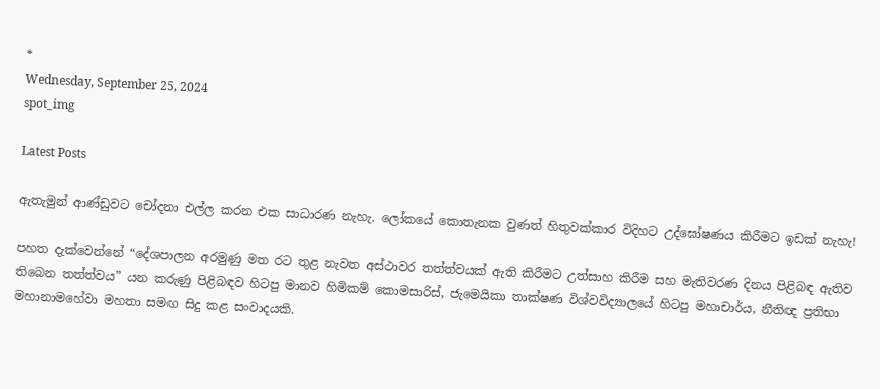*
Wednesday, September 25, 2024
spot_img

Latest Posts

ඇතැමුන් ආණ්ඩුවට චෝදනා එල්ල කරන එක සාධාරණ නැහැ. ලෝකයේ කොතැනක වුණත් හිතුවක්කාර විදිහට උද්ඝෝෂණය කිරීමට ඉඩක් නැහැ!

පහත දැක්වෙන්නේ “දේශපාලන අරමුණු මත රට තුළ නැවත අස්ථාවර තත්ත්වයක් ඇති කිරීමට උත්සාහ කිරීම සහ මැතිවරණ දිනය පිළිබඳ ඇතිව තිබෙන තත්ත්වය” යන කරුණු පිළිබඳව හිටපු මානව හිමිකම් කොමසාරිස්, ජැමෙයිකා තාක්ෂණ විශ්වවිද්‍යාලයේ හිටපු මහාචාර්ය, නීතිඥ ප්‍රතිභා මහානාමහේවා මහතා සමඟ සිදු කළ සංවාදයකි.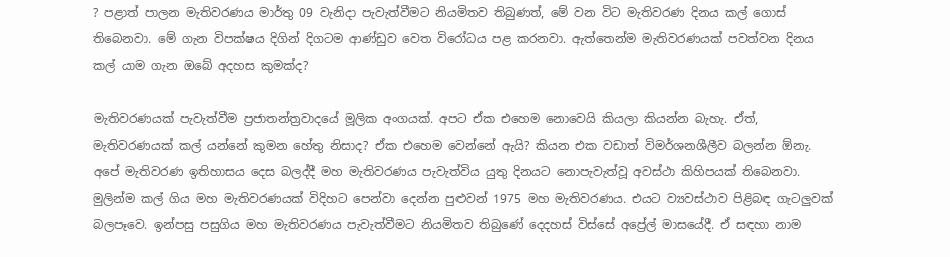? පළාත් පාලන මැතිවරණය මාර්තු 09 වැනිදා පැවැත්වීමට නියමිතව තිබුණත්, මේ වන විට මැතිවරණ දිනය කල් ගොස් තිබෙනවා. මේ ගැන විපක්ෂය දිගින් දිගටම ආණ්ඩුව වෙත විරෝධය පළ කරනවා. ඇත්තෙන්ම මැතිවරණයක් පවත්වන දිනය කල් යාම ගැන ඔබේ අදහස කුමක්ද?

මැතිවරණයක් පැවැත්වීම ප්‍රජාතන්ත්‍රවාදයේ මූලික අංගයක්. අපට ඒක එහෙම නොවෙයි කියලා කියන්න බැහැ. ඒත්, මැතිවරණයක් කල් යන්නේ කුමන හේතු නිසාද? ඒක එහෙම වෙන්නේ ඇයි? කියන එක වඩාත් විමර්ශනශීලීව බලන්න ඕනැ. අපේ මැතිවරණ ඉතිහාසය දෙස බලද්දී මහ මැතිවරණය පැවැත්විය යුතු දිනයට නොපැවැත්වූ අවස්ථා කිහිපයක් තිබෙනවා. මුලින්ම කල් ගිය මහ මැතිවරණයක් විදිහට පෙන්වා දෙන්න පුළුවන් 1975 මහ මැතිවරණය. එයට ව්‍යවස්ථාව පිළිබඳ ගැටලුවක් බලපෑවෙ. ඉන්පසු පසුගිය මහ මැතිවරණය පැවැත්වීමට නියමිතව තිබුණේ දෙදහස් විස්සේ අප්‍රේල් මාසයේදී. ඒ සඳහා නාම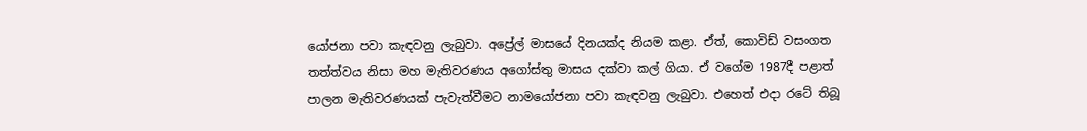යෝජනා පවා කැඳවනු ලැබුවා. අප්‍රේල් මාසයේ දිනයක්ද නියම කළා. ඒත්, කොවිඩ් වසංගත තත්ත්වය නිසා මහ මැතිවරණය අගෝස්තු මාසය දක්වා කල් ගියා. ඒ වගේම 1987දී පළාත් පාලන මැතිවරණයක් පැවැත්වීමට නාමයෝජනා පවා කැඳවනු ලැබුවා. එහෙත් එදා රටේ තිබූ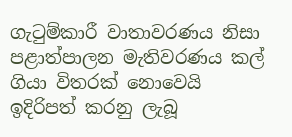ගැටුම්කාරී වාතාවරණය නිසා පළාත්පාලන මැතිවරණය කල් ගියා විතරක් නොවෙයි ඉදිරිපත් කරනු ලැබූ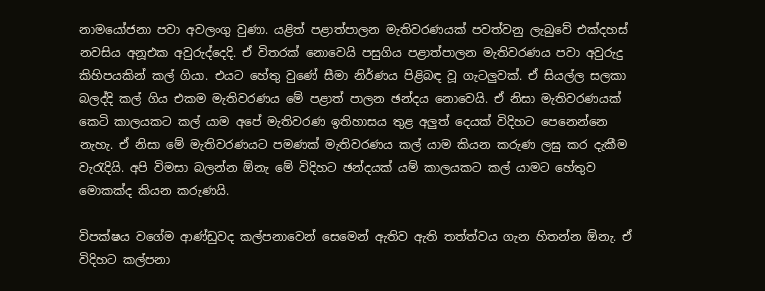නාමයෝජනා පවා අවලංගු වුණා. යළිත් පළාත්පාලන මැතිවරණයක් පවත්වනු ලැබුවේ එක්දහස් නවසිය අනූඑක අවුරුද්දෙදි. ඒ විතරක් නොවෙයි පසුගිය පළාත්පාලන මැතිවරණය පවා අවුරුදු කිහිපයකින් කල් ගියා. එයට හේතු වුණේ සීමා නිර්ණය පිළිබඳ වූ ගැටලුවක්. ඒ සියල්ල සලකා බලද්දි කල් ගිය එකම මැතිවරණය මේ පළාත් පාලන ඡන්දය නොවෙයි. ඒ නිසා මැතිවරණයක් කෙටි කාලයකට කල් යාම අපේ මැතිවරණ ඉතිහාසය තුළ අලුත් දෙයක් විදිහට පෙනෙන්නෙ නැහැ. ඒ නිසා මේ මැතිවරණයට පමණක් මැතිවරණය කල් යාම කියන කරුණ ලඝු කර දැකීම වැරැදියි. අපි විමසා බලන්න ඕනැ මේ විදිහට ඡන්දයක් යම් කාලයකට කල් යාමට හේතුව මොකක්ද කියන කරුණයි.

විපක්ෂය වගේම ආණ්ඩුවද කල්පනාවෙන් සෙමෙන් ඇතිව ඇති තත්ත්වය ගැන හිතන්න ඕනැ. ඒ විදිහට කල්පනා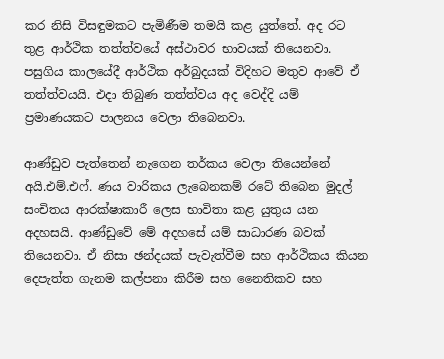කර නිසි විසඳුමකට පැමිණීම තමයි කළ යුත්තේ. අද රට තුළ ආර්ථික තත්ත්වයේ අස්ථාවර භාවයක් තියෙනවා. පසුගිය කාලයේදී ආර්ථික අර්බුදයක් විදිහට මතුව ආවේ ඒ තත්ත්වයයි. එදා තිබුණ තත්ත්වය අද වෙද්දි යම් ප්‍රමාණයකට පාලනය වෙලා තිබෙනවා.

ආණ්ඩුව පැත්තෙන් නැගෙන තර්කය වෙලා තියෙන්නේ අයි.එම්.එෆ්. ණය වාරිකය ලැබෙනකම් රටේ තිබෙන මුදල් සංචිතය ආරක්ෂාකාරී ලෙස භාවිතා කළ යුතුය යන අදහසයි. ආණ්ඩුවේ මේ අදහසේ යම් සාධාරණ බවක් තියෙනවා. ඒ නිසා ඡන්දයක් පැවැත්වීම සහ ආර්ථිකය කියන දෙපැත්ත ගැනම කල්පනා කිරීම සහ නෛතිකව සහ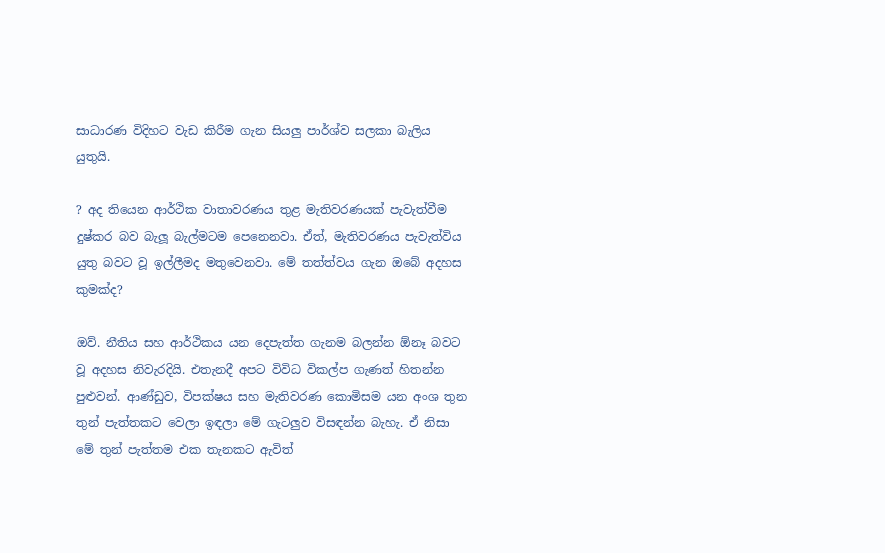සාධාරණ විදිහට වැඩ කිරීම ගැන සියලු පාර්ශ්ව සලකා බැලිය යුතුයි.

? අද තියෙන ආර්ථික වාතාවරණය තුළ මැතිවරණයක් පැවැත්වීම දුෂ්කර බව බැලූ බැල්මටම පෙනෙනවා. ඒත්, මැතිවරණය පැවැත්විය යුතු බවට වූ ඉල්ලීමද මතුවෙනවා. මේ තත්ත්වය ගැන ඔබේ අදහස කුමක්ද?

ඔව්. නීතිය සහ ආර්ථිකය යන දෙපැත්ත ගැනම බලන්න ඕනෑ බවට වූ අදහස නිවැරදියි. එතැනදී අපට විවිධ විකල්ප ගැණත් හිතන්න පුළුවන්. ආණ්ඩුව, විපක්ෂය සහ මැතිවරණ කොමිසම යන අංශ තුන තුන් පැත්තකට වෙලා ඉඳලා මේ ගැටලුව විසඳන්න බැහැ. ඒ නිසා මේ තුන් පැත්තම එක තැනකට ඇවිත්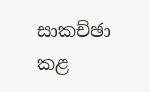සාකච්ඡා කළ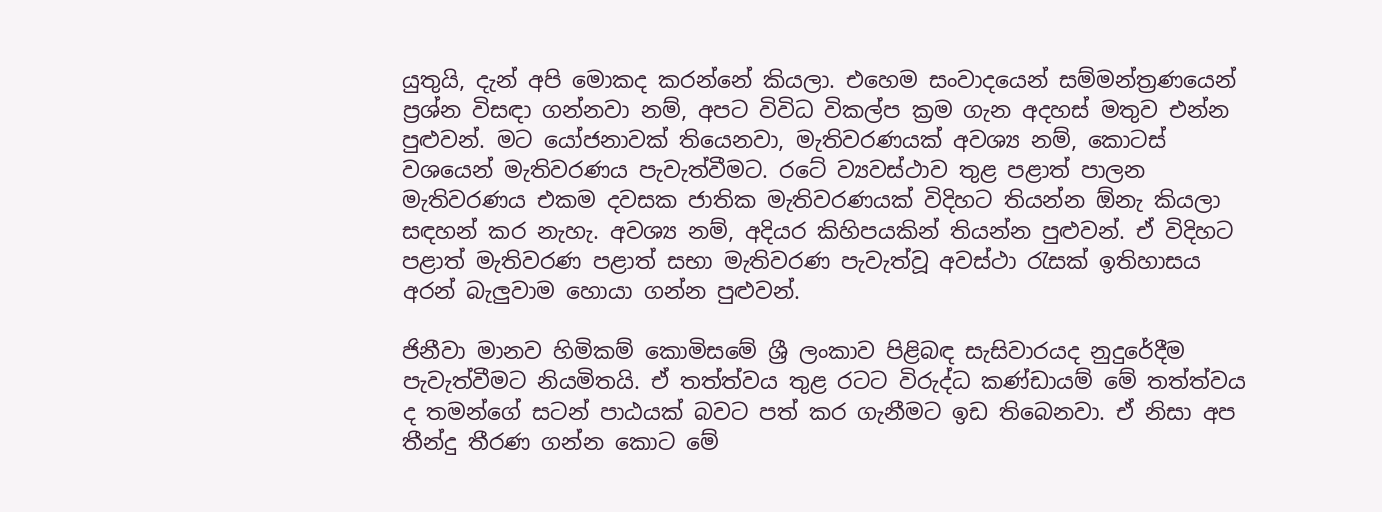යුතුයි, දැන් අපි මොකද කරන්නේ කියලා. එහෙම සංවාදයෙන් සම්මන්ත්‍රණයෙන් ප්‍රශ්න විසඳා ගන්නවා නම්, අපට විවිධ විකල්ප ක්‍රම ගැන අදහස් මතුව එන්න පුළුවන්. මට යෝජනාවක් තියෙනවා, මැතිවරණයක් අවශ්‍ය නම්, කොටස් වශයෙන් මැතිවරණය පැවැත්වීමට. රටේ ව්‍යවස්ථාව තුළ පළාත් පාලන මැතිවරණය එකම දවසක ජාතික මැතිවරණයක් විදිහට තියන්න ඕනැ කියලා සඳහන් කර නැහැ. අවශ්‍ය නම්, අදියර කිහිපයකින් තියන්න පුළුවන්. ඒ විදිහට පළාත් මැතිවරණ පළාත් සභා මැතිවරණ පැවැත්වූ අවස්ථා රැසක් ඉතිහාසය අරන් බැලුවාම හොයා ගන්න පුළුවන්.

ජිනීවා මානව හිමිකම් කොමිසමේ ශ්‍රී ලංකාව පිළිබඳ සැසිවාරයද නුදුරේදීම පැවැත්වීමට නියමිතයි. ඒ තත්ත්වය තුළ රටට විරුද්ධ කණ්ඩායම් මේ තත්ත්වය ද තමන්ගේ සටන් පාඨයක් බවට පත් කර ගැනීමට ඉඩ තිබෙනවා. ඒ නිසා අප තීන්දු තීරණ ගන්න කොට මේ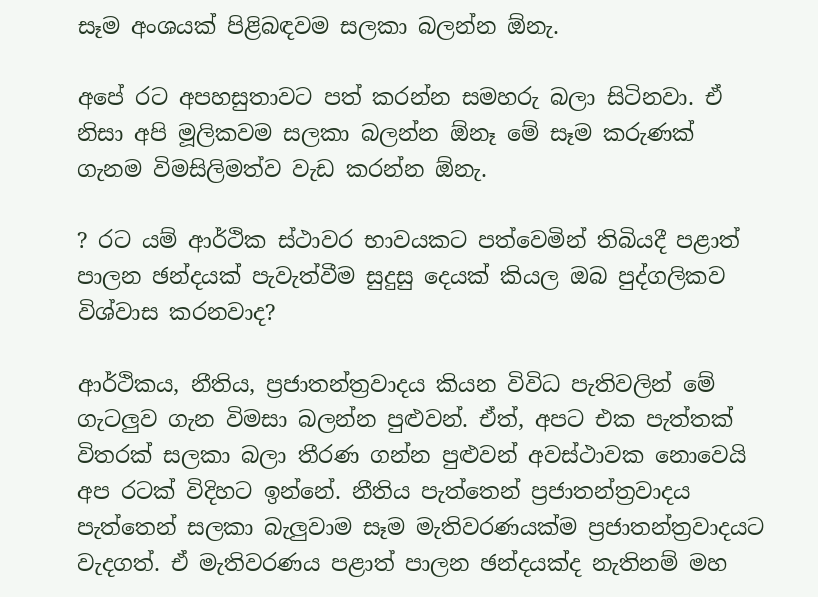සෑම අංශයක් පිළිබඳවම සලකා බලන්න ඕනැ.

අපේ රට අපහසුතාවට පත් කරන්න සමහරු බලා සිටිනවා. ඒ නිසා අපි මූලිකවම සලකා බලන්න ඕනෑ මේ සෑම කරුණක් ගැනම විමසිලිමත්ව වැඩ කරන්න ඕනැ.

? රට යම් ආර්ථික ස්ථාවර භාවයකට පත්වෙමින් තිබියදී පළාත් පාලන ඡන්දයක් පැවැත්වීම සුදුසු දෙයක් කියල ඔබ පුද්ගලිකව විශ්වාස කරනවාද?

ආර්ථිකය, නීතිය, ප්‍රජාතන්ත්‍රවාදය කියන විවිධ පැතිවලින් මේ ගැටලුව ගැන විමසා බලන්න පුළුවන්. ඒත්, අපට එක පැත්තක් විතරක් සලකා බලා තීරණ ගන්න පුළුවන් අවස්ථාවක නොවෙයි අප රටක් විදිහට ඉන්නේ. නීතිය පැත්තෙන් ප්‍රජාතන්ත්‍රවාදය පැත්තෙන් සලකා බැලුවාම සෑම මැතිවරණයක්ම ප්‍රජාතන්ත්‍රවාදයට වැදගත්. ඒ මැතිවරණය පළාත් පාලන ඡන්දයක්ද නැතිනම් මහ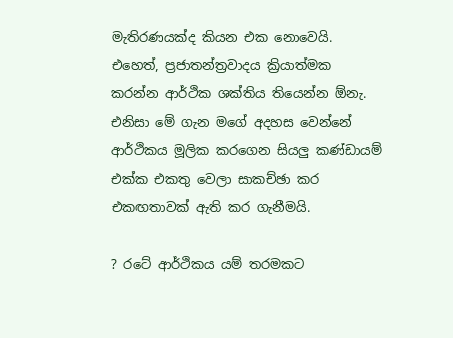මැතිරණයක්ද කියන එක නොවෙයි. එහෙත්, ප්‍රජාතන්ත්‍රවාදය ක්‍රියාත්මක කරන්න ආර්ථික ශක්තිය තියෙන්න ඕනැ. එනිසා මේ ගැන මගේ අදහස වෙන්නේ ආර්ථිකය මූලික කරගෙන සියලු කණ්ඩායම් එක්ක එකතු වෙලා සාකච්ඡා කර එකඟතාවක් ඇති කර ගැනීමයි.

? රටේ ආර්ථිකය යම් තරමකට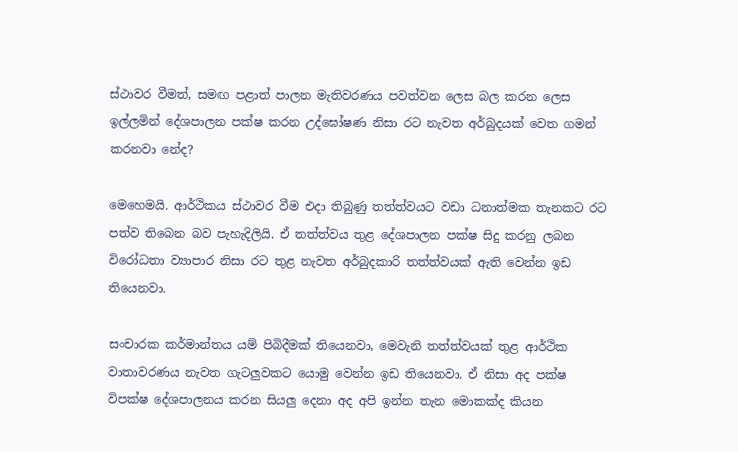ස්ථාවර වීමත්, සමඟ පළාත් පාලන මැතිවරණය පවත්වන ලෙස බල කරන ලෙස ඉල්ලමින් දේශපාලන පක්ෂ කරන උද්ඝෝෂණ නිසා රට නැවත අර්බුදයක් වෙත ගමන් කරනවා නේද?

මෙහෙමයි. ආර්ථිකය ස්ථාවර වීම එදා තිබුණු තත්ත්වයට වඩා ධනාත්මක තැනකට රට පත්ව තිබෙන බව පැහැදිලියි. ඒ තත්ත්වය තුළ දේශපාලන පක්ෂ සිදු කරනු ලබන විරෝධතා ව්‍යාපාර නිසා රට තුළ නැවත අර්බුදකාරි තත්ත්වයක් ඇති වෙන්න ඉඩ තියෙනවා.

සංචාරක කර්මාන්තය යම් පිබිදීමක් තියෙනවා, මෙවැනි තත්ත්වයක් තුළ ආර්ථික වාතාවරණය නැවත ගැටලුවකට යොමු වෙන්න ඉඩ තියෙනවා. ඒ නිසා අද පක්ෂ විපක්ෂ දේශපාලනය කරන සියලු දෙනා අද අපි ඉන්න තැන මොකක්ද කියන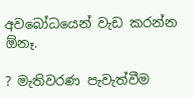අවබෝධයෙන් වැඩ කරන්න ඕනෑ.

? මැතිවරණ පැවැත්වීම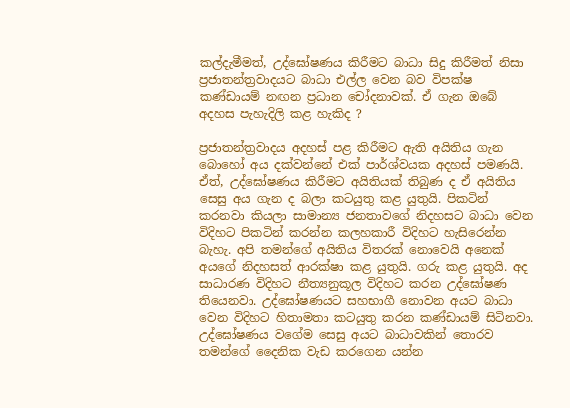කල්දැමීමත්, උද්ඝෝෂණය කිරීමට බාධා සිදු කිරීමත් නිසා ප්‍රජාතන්ත්‍රවාදයට බාධා එල්ල වෙන බව විපක්ෂ කණ්ඩායම් නඟන ප්‍රධාන චෝදනාවක්. ඒ ගැන ඔබේ අදහස පැහැදිලි කළ හැකිද ?

ප්‍රජාතන්ත්‍රවාදය අදහස් පළ කිරීමට ඇති අයිතිය ගැන බොහෝ අය දක්වන්නේ එක් පාර්ශ්වයක අදහස් පමණයි. ඒත්, උද්ඝෝෂණය කිරීමට අයිතියක් තිබුණ ද ඒ අයිතිය සෙසු අය ගැන ද බලා කටයුතු කළ යුතුයි. පිකටින් කරනවා කියලා සාමාන්‍ය ජනතාවගේ නිදහසට බාධා වෙන විදිහට පිකටින් කරන්න කලහකාරී විදිහට හැසිරෙන්න බැහැ. අපි තමන්ගේ අයිතිය විතරක් නොවෙයි අනෙක් අයගේ නිදහසත් ආරක්ෂා කළ යුතුයි. ගරු කළ යුතුයි. අද සාධාරණ විදිහට නීත්‍යනුකූල විදිහට කරන උද්ඝෝෂණ තියෙනවා. උද්ඝෝෂණයට සහභාගී නොවන අයට බාධා වෙන විදිහට හිතාමතා කටයුතු කරන කණ්ඩායම් සිටිනවා. උද්ඝෝෂණය වගේම සෙසු අයට බාධාවකින් තොරව තමන්ගේ දෛනික වැඩ කරගෙන යන්න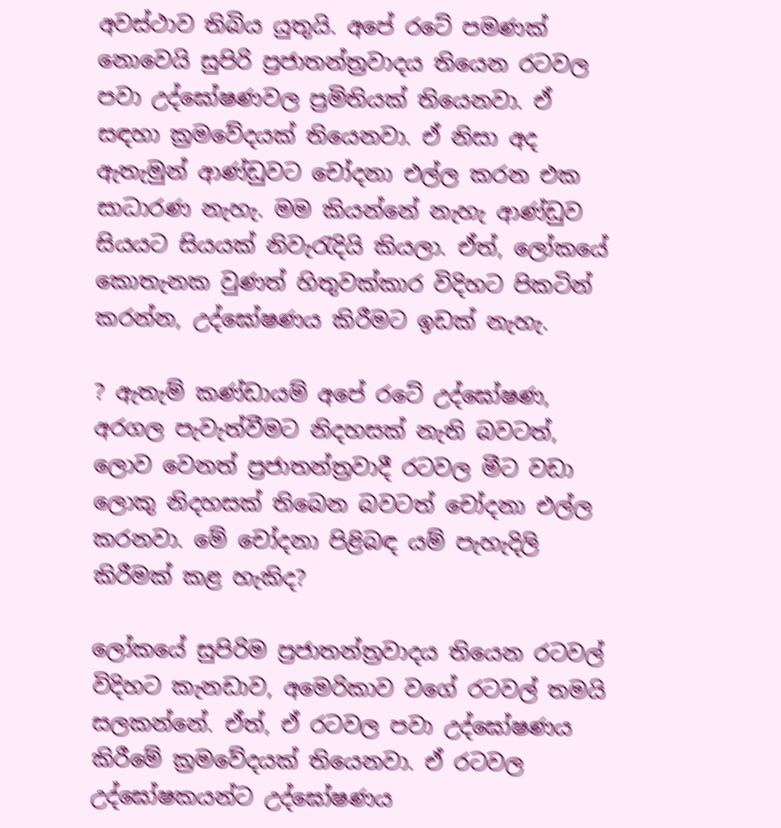අවස්ථාව තිබිය යුතුයි. අපේ රටේ පමණක් නොවෙයි සුපිරි ප්‍රජාතන්ත්‍රවාදය තියෙන රටවල පවා උද්ඝෝෂණවල ප්‍රමිතියක් තියෙනවා. ඒ සඳහා ක්‍රමවේදයක් තියෙනවා. ඒ නිසා අද ඇතැමුන් ආණ්ඩුවට චෝදනා එල්ල කරන එක සාධාරණ නැහැ. මම කියන්නේ නැහැ ආණ්ඩුව සියයට සියයක් නිවැරැදියි කියලා. ඒත්, ලෝකයේ කොතැනක වුණත් හිතුවක්කාර විදිහට පිකටින් කරන්න, උද්ඝෝෂණය කිරීමට ඉඩක් නැහැ.

? ඇතැම් කණ්ඩායම් අපේ රටේ උද්ඝෝෂණ, අරගල පැවැත්වීමට නිදහසක් නැති බවටත්, ලොව වෙනත් ප්‍රජාතන්ත්‍රවාදී රටවල මීට වඩා ලොකු නිදහසක් තිබෙන බවටත් චෝදනා එල්ල කරනවා. මේ චෝදනා පිළිබඳ යම් පැහැදිලි කිරීමක් කළ හැකිද?

ලෝකයේ සුපිරිම ප්‍රජාතන්ත්‍රවාදය තියෙන රටවල් විදිහට කැනඩාව, අමෙරිකාව වගේ රටවල් තමයි සලකන්නේ. ඒත්, ඒ රටවල පවා උද්ඝෝෂණය කිරීමේ ක්‍රමවේදයක් තියෙනවා. ඒ රටවල උද්ඝෝෂකයන්ට උද්ඝෝෂණය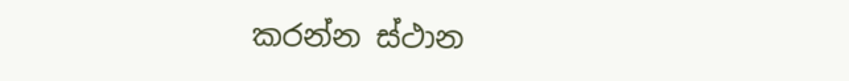කරන්න ස්ථාන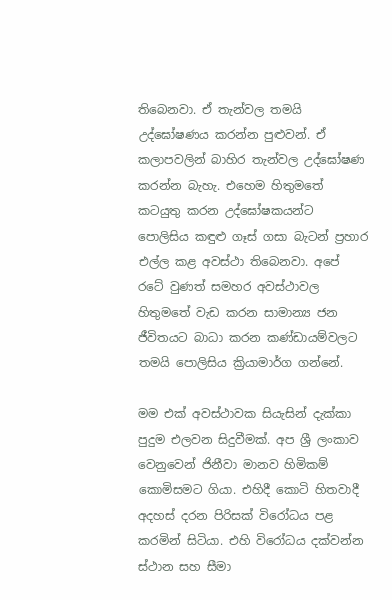තිබෙනවා. ඒ තැන්වල තමයි උද්ඝෝෂණය කරන්න පුළුවන්. ඒ කලාපවලින් බාහිර තැන්වල උද්ඝෝෂණ කරන්න බැහැ. එහෙම හිතුමතේ කටයුතු කරන උද්ඝෝෂකයන්ට පොලිසිය කඳුළු ගෑස් ගසා බැටන් ප්‍රහාර එල්ල කළ අවස්ථා තිබෙනවා. අපේ රටේ වුණත් සමහර අවස්ථාවල හිතුමතේ වැඩ කරන සාමාන්‍ය ජන ජීවිතයට බාධා කරන කණ්ඩායම්වලට තමයි පොලිසිය ක්‍රියාමාර්ග ගන්නේ.

මම එක් අවස්ථාවක සියැසින් දැක්කා පුදුම එලවන සිදුවීමක්. අප ශ්‍රී ලංකාව වෙනුවෙන් ජිනීවා මානව හිමිකම් කොමිසමට ගියා. එහිදී කොටි හිතවාදී අදහස් දරන පිරිසක් විරෝධය පළ කරමින් සිටියා. එහි විරෝධය දක්වන්න ස්ථාන සහ සීමා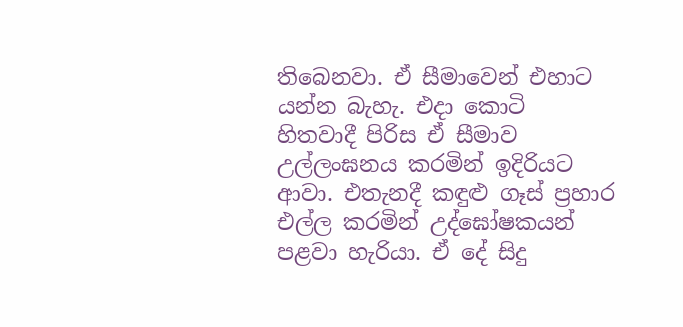තිබෙනවා. ඒ සීමාවෙන් එහාට යන්න බැහැ. එදා කොටි හිතවාදී පිරිස ඒ සීමාව උල්ලංඝනය කරමින් ඉදිරියට ආවා. එතැනදී කඳුළු ගෑස් ප්‍රහාර එල්ල කරමින් උද්ඝෝෂකයන් පළවා හැරියා. ඒ දේ සිදු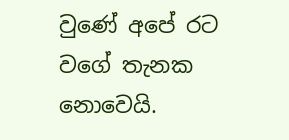වුණේ අපේ රට වගේ තැනක නොවෙයි.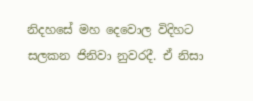නිදහසේ මහ දෙවොල විදිහට සලකන ජිනිවා නුවරදී. ඒ නිසා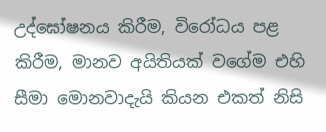උද්ඝෝෂනය කිරීම, විරෝධය පළ කිරීම, මානව අයිතියක් වගේම එහි සීමා මොනවාදැයි කියන එකත් නිසි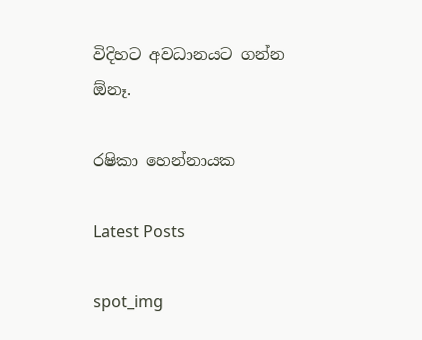විදිහට අවධානයට ගන්න ඕනෑ.

රෂිකා හෙන්නායක

Latest Posts

spot_img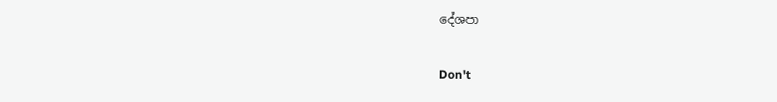දේශපා

Don't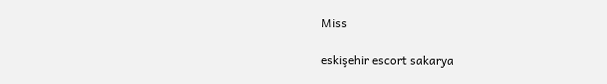Miss

eskişehir escort sakarya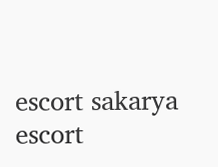escort sakarya escort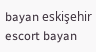bayan eskişehir escort bayan